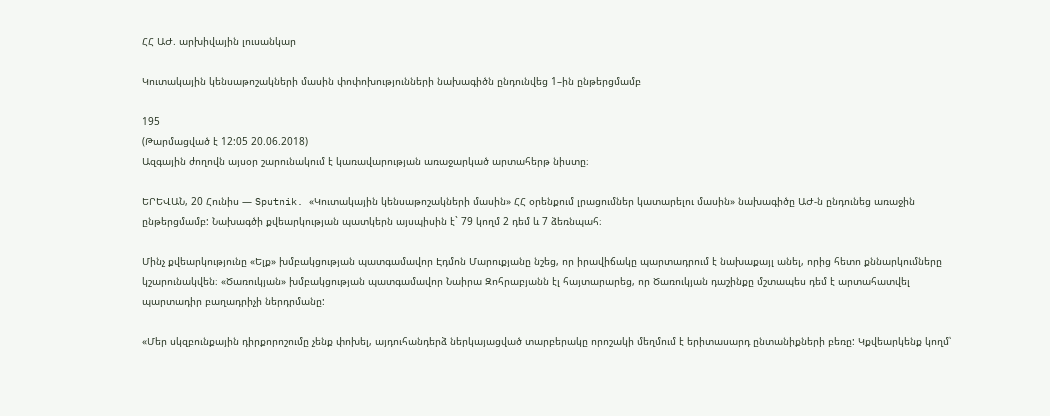ՀՀ ԱԺ. արխիվային լուսանկար

Կուտակային կենսաթոշակների մասին փոփոխությունների նախագիծն ընդունվեց 1–ին ընթերցմամբ

195
(Թարմացված է 12:05 20.06.2018)
Ազգային ժողովն այսօր շարունակում է կառավարության առաջարկած արտահերթ նիստը։

ԵՐԵՎԱՆ, 20 Հունիս — Sputnik. «Կուտակային կենսաթոշակների մասին» ՀՀ օրենքում լրացումներ կատարելու մասին» նախագիծը ԱԺ-ն ընդունեց առաջին ընթերցմամբ: Նախագծի քվեարկության պատկերն այսպիսին է` 79 կողմ 2 դեմ և 7 ձեռնպահ։

Մինչ քվեարկությունը «Ելք» խմբակցության պատգամավոր Էդմոն Մարուքյանը նշեց, որ իրավիճակը պարտադրում է նախաքայլ անել, որից հետո քննարկումները կշարունակվեն։ «Ծառուկյան» խմբակցության պատգամավոր Նաիրա Զոհրաբյանն էլ հայտարարեց, որ Ծառուկյան դաշինքը մշտապես դեմ է արտահատվել պարտադիր բաղադրիչի ներդրմանը:

«Մեր սկզբունքային դիրքորոշումը չենք փոխել, այդուհանդերձ ներկայացված տարբերակը որոշակի մեղմում է երիտասարդ ընտանիքների բեռը: Կքվեարկենք կողմ՝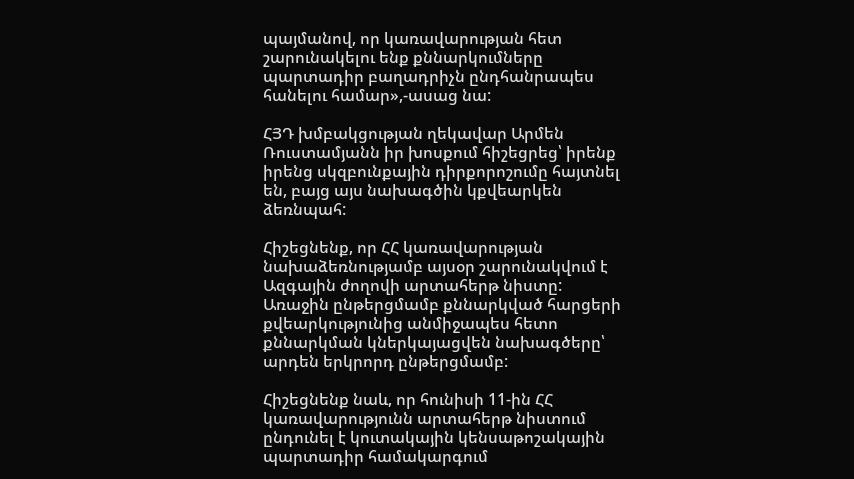պայմանով, որ կառավարության հետ շարունակելու ենք քննարկումները պարտադիր բաղադրիչն ընդհանրապես հանելու համար»,-ասաց նա:

ՀՅԴ խմբակցության ղեկավար Արմեն Ռուստամյանն իր խոսքում հիշեցրեց՝ իրենք իրենց սկզբունքային դիրքորոշումը հայտնել են, բայց այս նախագծին կքվեարկեն ձեռնպահ:

Հիշեցնենք, որ ՀՀ կառավարության նախաձեռնությամբ այսօր շարունակվում է Ազգային ժողովի արտահերթ նիստը: Առաջին ընթերցմամբ քննարկված հարցերի քվեարկությունից անմիջապես հետո քննարկման կներկայացվեն նախագծերը՝ արդեն երկրորդ ընթերցմամբ:

Հիշեցնենք նաև, որ հունիսի 11-ին ՀՀ կառավարությունն արտահերթ նիստում ընդունել է կուտակային կենսաթոշակային պարտադիր համակարգում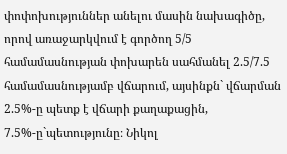փոփոխություններ անելու մասին նախագիծը, որով առաջարկվում է գործող 5/5 համամասնության փոխարեն սահմանել 2.5/7.5 համամասնությամբ վճարում, այսինքն` վճարման 2.5%-ը պետք է վճարի քաղաքացին, 7.5%-ը`պետությունը։ Նիկոլ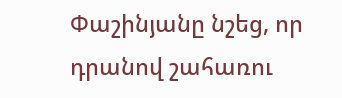Փաշինյանը նշեց, որ դրանով շահառու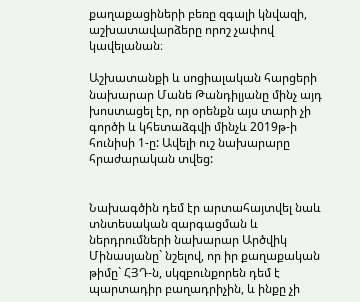քաղաքացիների բեռը զգալի կնվազի, աշխատավարձերը որոշ չափով կավելանան։

Աշխատանքի և սոցիալական հարցերի նախարար Մանե Թանդիլյանը մինչ այդ խոստացել էր, որ օրենքն այս տարի չի գործի և կհետաձգվի մինչև 2019թ-ի հունիսի 1-ը: Ավելի ուշ նախարարը հրաժարական տվեց:


Նախագծին դեմ էր արտահայտվել նաև տնտեսական զարգացման և ներդրումների նախարար Արծվիկ Մինասյանը` նշելով, որ իր քաղաքական թիմը` ՀՅԴ-ն, սկզբունքորեն դեմ է պարտադիր բաղադրիչին, և ինքը չի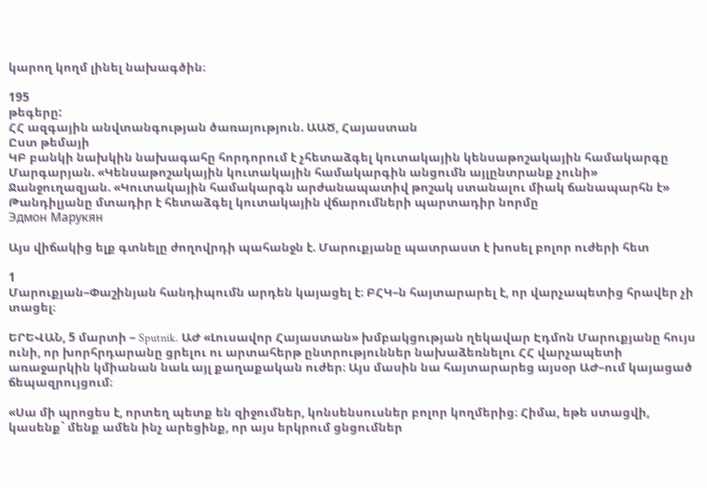կարող կողմ լինել նախագծին։

195
թեգերը:
ՀՀ ազգային անվտանգության ծառայություն. ԱԱԾ, Հայաստան
Ըստ թեմայի
ԿԲ բանկի նախկին նախագահը հորդորում է չհետաձգել կուտակային կենսաթոշակային համակարգը
Մարգարյան. «Կենսաթոշակային կուտակային համակարգին անցումն այլընտրանք չունի»
Ջանջուղազյան. «Կուտակային համակարգն արժանապատիվ թոշակ ստանալու միակ ճանապարհն է»
Թանդիլյանը մտադիր է հետաձգել կուտակային վճարումների պարտադիր նորմը
Эдмон Марукян

Այս վիճակից ելք գտնելը ժողովրդի պահանջն է. Մարուքյանը պատրաստ է խոսել բոլոր ուժերի հետ

1
Մարուքյան–Փաշինյան հանդիպումն արդեն կայացել է։ ԲՀԿ–ն հայտարարել է, որ վարչապետից հրավեր չի տացել։

ԵՐԵՎԱՆ, 5 մարտի – Sputnik. ԱԺ «Լուսավոր Հայաստան» խմբակցության ղեկավար Էդմոն Մարուքյանը հույս ունի, որ խորհրդարանը ցրելու ու արտահերթ ընտրություններ նախաձեռնելու ՀՀ վարչապետի առաջարկին կմիանան նաև այլ քաղաքական ուժեր։ Այս մասին նա հայտարարեց այսօր ԱԺ–ում կայացած ճեպազրույցում։

«Սա մի պրոցես է, որտեղ պետք են զիջումներ, կոնսենսուսներ բոլոր կողմերից։ Հիմա, եթե ստացվի, կասենք` մենք ամեն ինչ արեցինք, որ այս երկրում ցնցումներ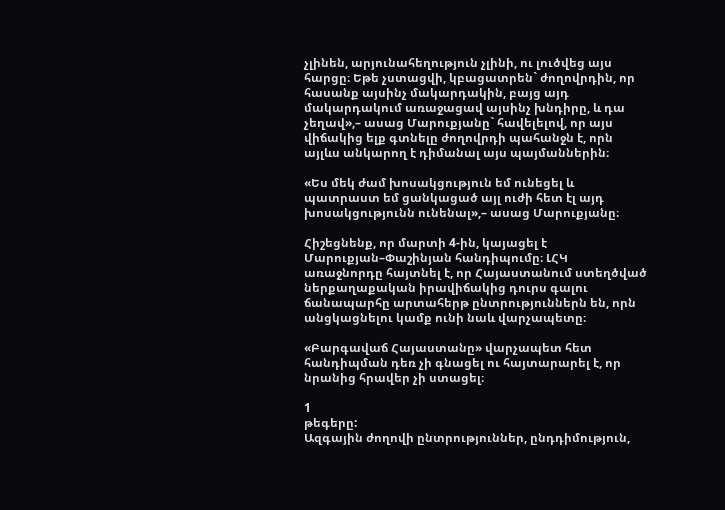չլինեն, արյունահեղություն չլինի, ու լուծվեց այս հարցը։ Եթե չստացվի, կբացատրեն` ժողովրդին, որ հասանք այսինչ մակարդակին, բայց այդ մակարդակում առաջացավ այսինչ խնդիրը, և դա չեղավ»,– ասաց Մարուքյանը` հավելելով, որ այս վիճակից ելք գտնելը ժողովրդի պահանջն է, որն այլևս անկարող է դիմանալ այս պայմաններին։

«Ես մեկ ժամ խոսակցություն եմ ունեցել և պատրաստ եմ ցանկացած այլ ուժի հետ էլ այդ խոսակցությունն ունենալ»,– ասաց Մարուքյանը։

Հիշեցնենք, որ մարտի 4-ին, կայացել է Մարուքյան–Փաշինյան հանդիպումը։ ԼՀԿ առաջնորդը հայտնել է, որ Հայաստանում ստեղծված ներքաղաքական իրավիճակից դուրս գալու ճանապարհը արտահերթ ընտրություններն են, որն անցկացնելու կամք ունի նաև վարչապետը։

«Բարգավաճ Հայաստանը» վարչապետ հետ հանդիպման դեռ չի գնացել ու հայտարարել է, որ նրանից հրավեր չի ստացել։

1
թեգերը:
Ազգային ժողովի ընտրություններ, ընդդիմություն,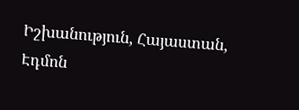Իշխանություն, Հայաստան, Էդմոն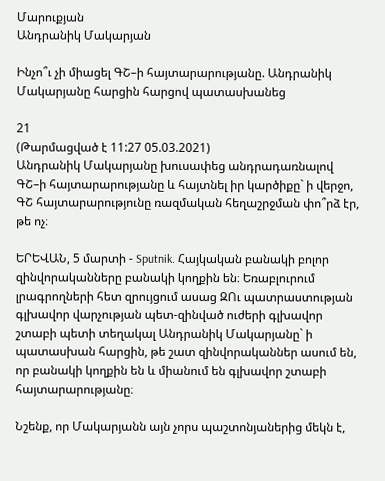Մարուքյան
Անդրանիկ Մակարյան

Ինչո՞ւ չի միացել ԳՇ–ի հայտարարությանը. Անդրանիկ Մակարյանը հարցին հարցով պատասխանեց

21
(Թարմացված է 11:27 05.03.2021)
Անդրանիկ Մակարյանը խուսափեց անդրադառնալով ԳՇ–ի հայտարարությանը և հայտնել իր կարծիքը` ի վերջո, ԳՇ հայտարարությունը ռազմական հեղաշրջման փո՞րձ էր, թե ոչ։

ԵՐԵՎԱՆ, 5 մարտի - Sputnik. Հայկական բանակի բոլոր զինվորականները բանակի կողքին են։ Եռաբլուրում լրագրողների հետ զրույցում ասաց ԶՈւ պատրաստության գլխավոր վարչության պետ-զինված ուժերի գլխավոր շտաբի պետի տեղակալ Անդրանիկ Մակարյանը` ի պատասխան հարցին, թե շատ զինվորականներ ասում են, որ բանակի կողքին են և միանում են գլխավոր շտաբի հայտարարությանը։

Նշենք, որ Մակարյանն այն չորս պաշտոնյաներից մեկն է,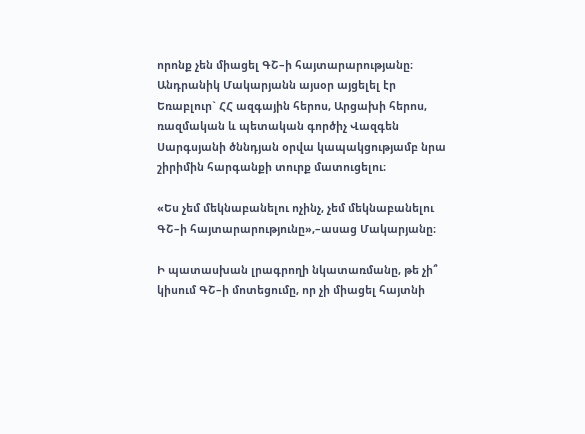որոնք չեն միացել ԳՇ–ի հայտարարությանը։ Անդրանիկ Մակարյանն այսօր այցելել էր Եռաբլուր` ՀՀ ազգային հերոս, Արցախի հերոս, ռազմական և պետական գործիչ Վազգեն Սարգսյանի ծննդյան օրվա կապակցությամբ նրա շիրիմին հարգանքի տուրք մատուցելու։

«Ես չեմ մեկնաբանելու ոչինչ, չեմ մեկնաբանելու ԳՇ–ի հայտարարությունը»,–ասաց Մակարյանը։

Ի պատասխան լրագրողի նկատառմանը, թե չի՞ կիսում ԳՇ–ի մոտեցումը, որ չի միացել հայտնի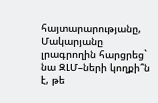հայտարարությանը, Մակարյանը լրագրողին հարցրեց` նա ԶԼՄ–ների կողքի՞ն է, թե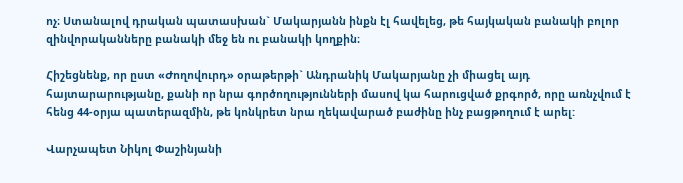ոչ։ Ստանալով դրական պատասխան` Մակարյանն ինքն էլ հավելեց, թե հայկական բանակի բոլոր զինվորականները բանակի մեջ են ու բանակի կողքին։

Հիշեցնենք, որ ըստ «Ժողովուրդ» օրաթերթի` Անդրանիկ Մակարյանը չի միացել այդ հայտարարությանը, քանի որ նրա գործողությունների մասով կա հարուցված քրգործ, որը առնչվում է հենց 44-օրյա պատերազմին, թե կոնկրետ նրա ղեկավարած բաժինը ինչ բացթողում է արել:

Վարչապետ Նիկոլ Փաշինյանի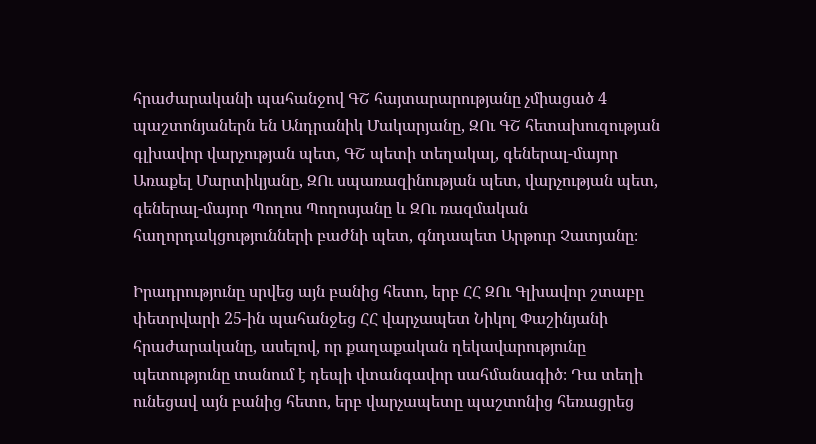հրաժարականի պահանջով ԳՇ հայտարարությանը չմիացած 4 պաշտոնյաներն են Անդրանիկ Մակարյանը, ԶՈւ ԳՇ հետախուզության գլխավոր վարչության պետ, ԳՇ պետի տեղակալ, գեներալ-մայոր Առաքել Մարտիկյանը, ԶՈւ սպառազինության պետ, վարչության պետ, գեներալ-մայոր Պողոս Պողոսյանը և ԶՈւ ռազմական հաղորդակցությունների բաժնի պետ, գնդապետ Արթուր Չատյանը։

Իրադրությունը սրվեց այն բանից հետո, երբ ՀՀ ԶՈւ Գլխավոր շտաբը փետրվարի 25-ին պահանջեց ՀՀ վարչապետ Նիկոլ Փաշինյանի հրաժարականը, ասելով, որ քաղաքական ղեկավարությունը պետությունը տանում է դեպի վտանգավոր սահմանագիծ։ Դա տեղի ունեցավ այն բանից հետո, երբ վարչապետը պաշտոնից հեռացրեց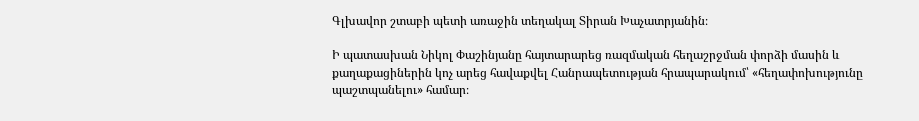Գլխավոր շտաբի պետի առաջին տեղակալ Տիրան Խաչատրյանին։

Ի պատասխան Նիկոլ Փաշինյանը հայտարարեց ռազմական հեղաշրջման փորձի մասին և քաղաքացիներին կոչ արեց հավաքվել Հանրապետության հրապարակում՝ «հեղափոխությունը պաշտպանելու» համար։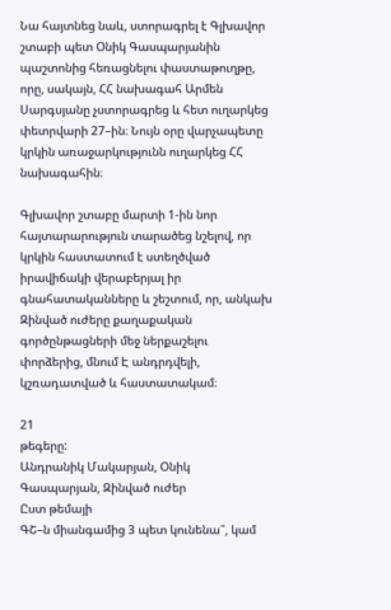Նա հայտնեց նաև, ստորագրել է Գլխավոր շտաբի պետ Օնիկ Գասպարյանին պաշտոնից հեռացնելու փաստաթուղթը, որը, սակայն, ՀՀ նախագահ Արմեն Սարգսյանը չստորագրեց և հետ ուղարկեց փետրվարի 27–ին։ Նույն օրը վարչապետը կրկին առաջարկությունն ուղարկեց ՀՀ նախագահին։

Գլխավոր շտաբը մարտի 1-ին նոր հայտարարություն տարածեց նշելով, որ կրկին հաստատում է ստեղծված իրավիճակի վերաբերյալ իր գնահատականները և շեշտում, որ, անկախ Զինված ուժերը քաղաքական գործընթացների մեջ ներքաշելու փորձերից, մնում Է անդրդվելի, կշռադատված և հաստատակամ։

21
թեգերը:
Անդրանիկ Մակարյան, Օնիկ Գասպարյան, Զինված ուժեր
Ըստ թեմայի
ԳՇ–ն միանգամից 3 պետ կունենա՞, կամ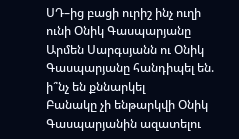ՍԴ–ից բացի ուրիշ ինչ ուղի ունի Օնիկ Գասպարյանը
Արմեն Սարգսյանն ու Օնիկ Գասպարյանը հանդիպել են. ի՞նչ են քննարկել
Բանակը չի ենթարկվի Օնիկ Գասպարյանին ազատելու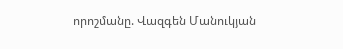որոշմանը. Վազգեն Մանուկյան